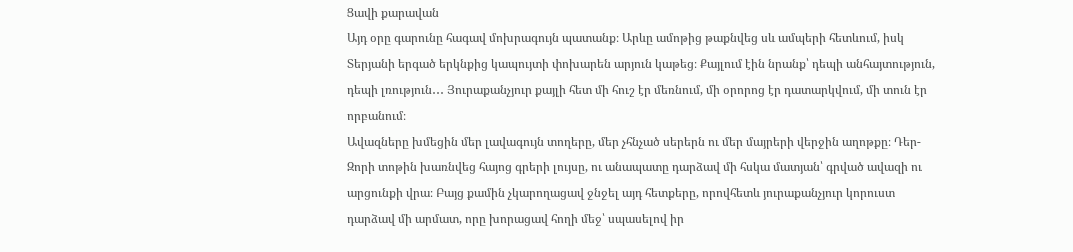Ցավի քարավան
Այդ օրը գարունը հագավ մոխրագույն պատանք։ Արևը ամոթից թաքնվեց սև ամպերի հետևում, իսկ Տերյանի երգած երկնքից կապույտի փոխարեն արյուն կաթեց։ Քայլում էին նրանք՝ դեպի անհայտություն, դեպի լռություն․․․ Յուրաքանչյուր քայլի հետ մի հուշ էր մեռնում, մի օրորոց էր դատարկվում, մի տուն էր որբանում։
Ավազները խմեցին մեր լավագույն տողերը, մեր չհնչած սերերն ու մեր մայրերի վերջին աղոթքը։ Դեր-Զորի տոթին խառնվեց հայոց գրերի լույսը, ու անապատը դարձավ մի հսկա մատյան՝ գրված ավազի ու արցունքի վրա։ Բայց քամին չկարողացավ ջնջել այդ հետքերը, որովհետև յուրաքանչյուր կորուստ դարձավ մի արմատ, որը խորացավ հողի մեջ՝ սպասելով իր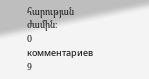հարության ժամին։
0 комментариев
9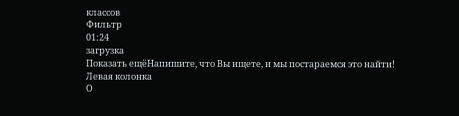классов
Фильтр
01:24
загрузка
Показать ещёНапишите, что Вы ищете, и мы постараемся это найти!
Левая колонка
О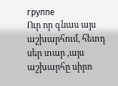группе
Ուր որ գնաս այս աշխարհում, հետդ սեր տար ,այս աշխարհը սիրո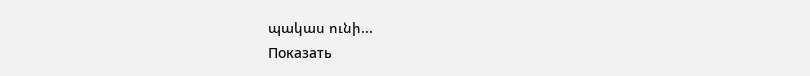պակաս ունի...
Показать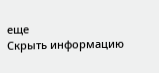еще
Скрыть информацию